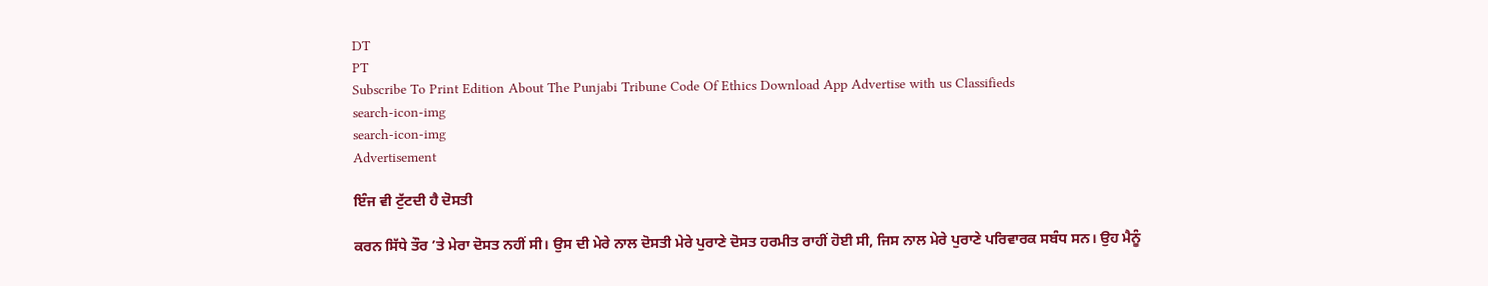DT
PT
Subscribe To Print Edition About The Punjabi Tribune Code Of Ethics Download App Advertise with us Classifieds
search-icon-img
search-icon-img
Advertisement

ਇੰਜ ਵੀ ਟੁੱਟਦੀ ਹੈ ਦੋਸਤੀ

ਕਰਨ ਸਿੱਧੇ ਤੌਰ ’ਤੇ ਮੇਰਾ ਦੋਸਤ ਨਹੀਂ ਸੀ। ਉਸ ਦੀ ਮੇਰੇ ਨਾਲ ਦੋਸਤੀ ਮੇਰੇ ਪੁਰਾਣੇ ਦੋਸਤ ਹਰਮੀਤ ਰਾਹੀਂ ਹੋਈ ਸੀ, ਜਿਸ ਨਾਲ ਮੇਰੇ ਪੁਰਾਣੇ ਪਰਿਵਾਰਕ ਸਬੰਧ ਸਨ। ਉਹ ਮੈਨੂੰ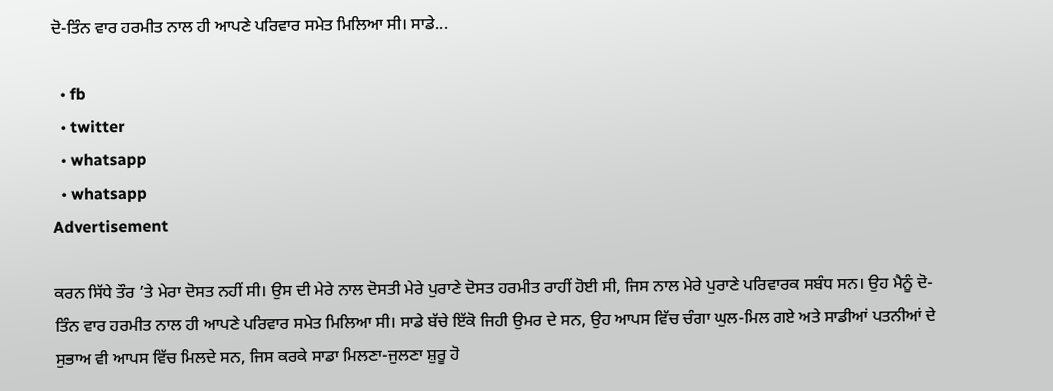ਦੋ-ਤਿੰਨ ਵਾਰ ਹਰਮੀਤ ਨਾਲ ਹੀ ਆਪਣੇ ਪਰਿਵਾਰ ਸਮੇਤ ਮਿਲਿਆ ਸੀ। ਸਾਡੇ...

  • fb
  • twitter
  • whatsapp
  • whatsapp
Advertisement

ਕਰਨ ਸਿੱਧੇ ਤੌਰ ’ਤੇ ਮੇਰਾ ਦੋਸਤ ਨਹੀਂ ਸੀ। ਉਸ ਦੀ ਮੇਰੇ ਨਾਲ ਦੋਸਤੀ ਮੇਰੇ ਪੁਰਾਣੇ ਦੋਸਤ ਹਰਮੀਤ ਰਾਹੀਂ ਹੋਈ ਸੀ, ਜਿਸ ਨਾਲ ਮੇਰੇ ਪੁਰਾਣੇ ਪਰਿਵਾਰਕ ਸਬੰਧ ਸਨ। ਉਹ ਮੈਨੂੰ ਦੋ-ਤਿੰਨ ਵਾਰ ਹਰਮੀਤ ਨਾਲ ਹੀ ਆਪਣੇ ਪਰਿਵਾਰ ਸਮੇਤ ਮਿਲਿਆ ਸੀ। ਸਾਡੇ ਬੱਚੇ ਇੱਕੋ ਜਿਹੀ ਉਮਰ ਦੇ ਸਨ, ਉਹ ਆਪਸ ਵਿੱਚ ਚੰਗਾ ਘੁਲ-ਮਿਲ ਗਏ ਅਤੇ ਸਾਡੀਆਂ ਪਤਨੀਆਂ ਦੇ ਸੁਭਾਅ ਵੀ ਆਪਸ ਵਿੱਚ ਮਿਲਦੇ ਸਨ, ਜਿਸ ਕਰਕੇ ਸਾਡਾ ਮਿਲਣਾ-ਜੁਲਣਾ ਸ਼ੁਰੂ ਹੋ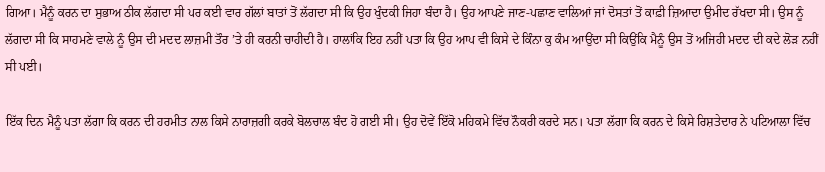ਗਿਆ। ਮੈਨੂੰ ਕਰਨ ਦਾ ਸੁਭਾਅ ਠੀਕ ਲੱਗਦਾ ਸੀ ਪਰ ਕਈ ਵਾਰ ਗੱਲਾਂ ਬਾਤਾਂ ਤੋਂ ਲੱਗਦਾ ਸੀ ਕਿ ਉਹ ਖੁੰਦਕੀ ਜਿਹਾ ਬੰਦਾ ਹੈ। ਉਹ ਆਪਣੇ ਜਾਣ-ਪਛਾਣ ਵਾਲਿਆਂ ਜਾਂ ਦੋਸਤਾਂ ਤੋਂ ਕਾਫ਼ੀ ਜ਼ਿਆਦਾ ਉਮੀਦ ਰੱਖਦਾ ਸੀ। ਉਸ ਨੂੰ ਲੱਗਦਾ ਸੀ ਕਿ ਸਾਹਮਣੇ ਵਾਲੇ ਨੂੰ ਉਸ ਦੀ ਮਦਦ ਲਾਜ਼ਮੀ ਤੌਰ ’ਤੇ ਹੀ ਕਰਨੀ ਚਾਹੀਦੀ ਹੈ। ਹਾਲਾਂਕਿ ਇਹ ਨਹੀਂ ਪਤਾ ਕਿ ਉਹ ਆਪ ਵੀ ਕਿਸੇ ਦੇ ਕਿੰਨਾ ਕੁ ਕੰਮ ਆਉਂਦਾ ਸੀ ਕਿਉਂਕਿ ਮੈਨੂੰ ਉਸ ਤੋਂ ਅਜਿਹੀ ਮਦਦ ਦੀ ਕਦੇ ਲੋੜ ਨਹੀਂ ਸੀ ਪਈ।

ਇੱਕ ਦਿਨ ਮੈਨੂੰ ਪਤਾ ਲੱਗਾ ਕਿ ਕਰਨ ਦੀ ਹਰਮੀਤ ਨਾਲ ਕਿਸੇ ਨਾਰਾਜ਼ਗੀ ਕਰਕੇ ਬੋਲਚਾਲ ਬੰਦ ਹੋ ਗਈ ਸੀ। ਉਹ ਦੋਵੇਂ ਇੱਕੋ ਮਹਿਕਮੇ ਵਿੱਚ ਨੌਕਰੀ ਕਰਦੇ ਸਨ। ਪਤਾ ਲੱਗਾ ਕਿ ਕਰਨ ਦੇ ਕਿਸੇ ਰਿਸ਼ਤੇਦਾਰ ਨੇ ਪਟਿਆਲਾ ਵਿੱਚ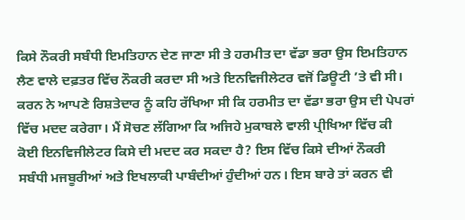ਕਿਸੇ ਨੌਕਰੀ ਸਬੰਧੀ ਇਮਤਿਹਾਨ ਦੇਣ ਜਾਣਾ ਸੀ ਤੇ ਹਰਮੀਤ ਦਾ ਵੱਡਾ ਭਰਾ ਉਸ ਇਮਤਿਹਾਨ ਲੈਣ ਵਾਲੇ ਦਫ਼ਤਰ ਵਿੱਚ ਨੌਕਰੀ ਕਰਦਾ ਸੀ ਅਤੇ ਇਨਵਿਜੀਲੇਟਰ ਵਜੋਂ ਡਿਊਟੀ ’ਤੇ ਵੀ ਸੀ। ਕਰਨ ਨੇ ਆਪਣੇ ਰਿਸ਼ਤੇਦਾਰ ਨੂੰ ਕਹਿ ਰੱਖਿਆ ਸੀ ਕਿ ਹਰਮੀਤ ਦਾ ਵੱਡਾ ਭਰਾ ਉਸ ਦੀ ਪੇਪਰਾਂ ਵਿੱਚ ਮਦਦ ਕਰੇਗਾ। ਮੈਂ ਸੋਚਣ ਲੱਗਿਆ ਕਿ ਅਜਿਹੇ ਮੁਕਾਬਲੇ ਵਾਲੀ ਪ੍ਰੀਖਿਆ ਵਿੱਚ ਕੀ ਕੋਈ ਇਨਵਿਜੀਲੇਟਰ ਕਿਸੇ ਦੀ ਮਦਦ ਕਰ ਸਕਦਾ ਹੈ? ਇਸ ਵਿੱਚ ਕਿਸੇ ਦੀਆਂ ਨੌਕਰੀ ਸਬੰਧੀ ਮਜਬੂਰੀਆਂ ਅਤੇ ਇਖਲਾਕੀ ਪਾਬੰਦੀਆਂ ਹੁੰਦੀਆਂ ਹਨ। ਇਸ ਬਾਰੇ ਤਾਂ ਕਰਨ ਵੀ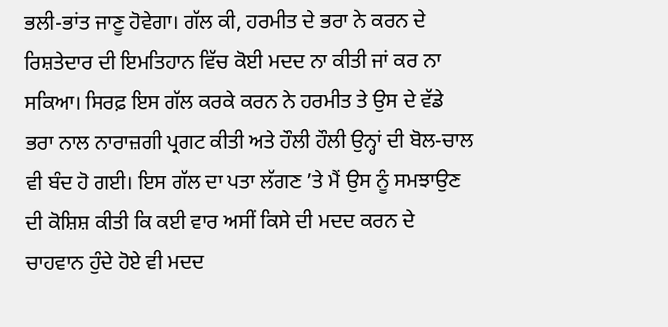ਭਲੀ-ਭਾਂਤ ਜਾਣੂ ਹੋਵੇਗਾ। ਗੱਲ ਕੀ, ਹਰਮੀਤ ਦੇ ਭਰਾ ਨੇ ਕਰਨ ਦੇ ਰਿਸ਼ਤੇਦਾਰ ਦੀ ਇਮਤਿਹਾਨ ਵਿੱਚ ਕੋਈ ਮਦਦ ਨਾ ਕੀਤੀ ਜਾਂ ਕਰ ਨਾ ਸਕਿਆ। ਸਿਰਫ਼ ਇਸ ਗੱਲ ਕਰਕੇ ਕਰਨ ਨੇ ਹਰਮੀਤ ਤੇ ਉਸ ਦੇ ਵੱਡੇ ਭਰਾ ਨਾਲ ਨਾਰਾਜ਼ਗੀ ਪ੍ਰਗਟ ਕੀਤੀ ਅਤੇ ਹੌਲੀ ਹੌਲੀ ਉਨ੍ਹਾਂ ਦੀ ਬੋਲ-ਚਾਲ ਵੀ ਬੰਦ ਹੋ ਗਈ। ਇਸ ਗੱਲ ਦਾ ਪਤਾ ਲੱਗਣ ’ਤੇ ਮੈਂ ਉਸ ਨੂੰ ਸਮਝਾਉਣ ਦੀ ਕੋਸ਼ਿਸ਼ ਕੀਤੀ ਕਿ ਕਈ ਵਾਰ ਅਸੀਂ ਕਿਸੇ ਦੀ ਮਦਦ ਕਰਨ ਦੇ ਚਾਹਵਾਨ ਹੁੰਦੇ ਹੋਏ ਵੀ ਮਦਦ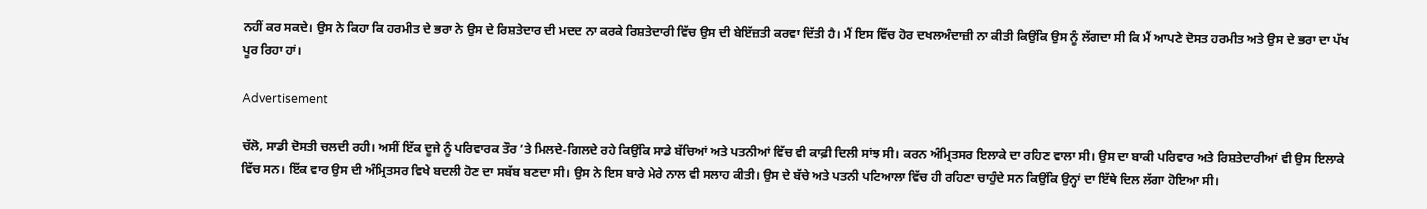ਨਹੀਂ ਕਰ ਸਕਦੇ। ਉਸ ਨੇ ਕਿਹਾ ਕਿ ਹਰਮੀਤ ਦੇ ਭਰਾ ਨੇ ਉਸ ਦੇ ਰਿਸ਼ਤੇਦਾਰ ਦੀ ਮਦਦ ਨਾ ਕਰਕੇ ਰਿਸ਼ਤੇਦਾਰੀ ਵਿੱਚ ਉਸ ਦੀ ਬੇਇੱਜ਼ਤੀ ਕਰਵਾ ਦਿੱਤੀ ਹੈ। ਮੈਂ ਇਸ ਵਿੱਚ ਹੋਰ ਦਖਲਅੰਦਾਜ਼ੀ ਨਾ ਕੀਤੀ ਕਿਉਂਕਿ ਉਸ ਨੂੰ ਲੱਗਦਾ ਸੀ ਕਿ ਮੈਂ ਆਪਣੇ ਦੋਸਤ ਹਰਮੀਤ ਅਤੇ ਉਸ ਦੇ ਭਰਾ ਦਾ ਪੱਖ ਪੂਰ ਰਿਹਾ ਹਾਂ।

Advertisement

ਚੱਲੋ, ਸਾਡੀ ਦੋਸਤੀ ਚਲਦੀ ਰਹੀ। ਅਸੀਂ ਇੱਕ ਦੂਜੇ ਨੂੰ ਪਰਿਵਾਰਕ ਤੌਰ ’ਤੇ ਮਿਲਦੇ-ਗਿਲਦੇ ਰਹੇ ਕਿਉਂਕਿ ਸਾਡੇ ਬੱਚਿਆਂ ਅਤੇ ਪਤਨੀਆਂ ਵਿੱਚ ਵੀ ਕਾਫ਼ੀ ਦਿਲੀ ਸਾਂਝ ਸੀ। ਕਰਨ ਅੰਮ੍ਰਿਤਸਰ ਇਲਾਕੇ ਦਾ ਰਹਿਣ ਵਾਲਾ ਸੀ। ਉਸ ਦਾ ਬਾਕੀ ਪਰਿਵਾਰ ਅਤੇ ਰਿਸ਼ਤੇਦਾਰੀਆਂ ਵੀ ਉਸ ਇਲਾਕੇ ਵਿੱਚ ਸਨ। ਇੱਕ ਵਾਰ ਉਸ ਦੀ ਅੰਮ੍ਰਿਤਸਰ ਵਿਖੇ ਬਦਲੀ ਹੋਣ ਦਾ ਸਬੱਬ ਬਣਦਾ ਸੀ। ਉਸ ਨੇ ਇਸ ਬਾਰੇ ਮੇਰੇ ਨਾਲ ਵੀ ਸਲਾਹ ਕੀਤੀ। ਉਸ ਦੇ ਬੱਚੇ ਅਤੇ ਪਤਨੀ ਪਟਿਆਲਾ ਵਿੱਚ ਹੀ ਰਹਿਣਾ ਚਾਹੁੰਦੇ ਸਨ ਕਿਉਂਕਿ ਉਨ੍ਹਾਂ ਦਾ ਇੱਥੇ ਦਿਲ ਲੱਗਾ ਹੋਇਆ ਸੀ।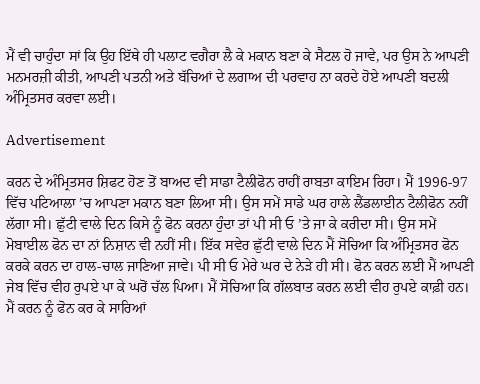ਮੈਂ ਵੀ ਚਾਹੁੰਦਾ ਸਾਂ ਕਿ ਉਹ ਇੱਥੇ ਹੀ ਪਲਾਟ ਵਗੈਰਾ ਲੈ ਕੇ ਮਕਾਨ ਬਣਾ ਕੇ ਸੈਟਲ ਹੋ ਜਾਵੇ, ਪਰ ਉਸ ਨੇ ਆਪਣੀ ਮਨਮਰਜ਼ੀ ਕੀਤੀ, ਆਪਣੀ ਪਤਨੀ ਅਤੇ ਬੱਚਿਆਂ ਦੇ ਲਗਾਅ ਦੀ ਪਰਵਾਹ ਨਾ ਕਰਦੇ ਹੋਏ ਆਪਣੀ ਬਦਲੀ ਅੰਮ੍ਰਿਤਸਰ ਕਰਵਾ ਲਈ।

Advertisement

ਕਰਨ ਦੇ ਅੰਮ੍ਰਿਤਸਰ ਸ਼ਿਫਟ ਹੋਣ ਤੋਂ ਬਾਅਦ ਵੀ ਸਾਡਾ ਟੈਲੀਫੋਨ ਰਾਹੀਂ ਰਾਬਤਾ ਕਾਇਮ ਰਿਹਾ। ਮੈਂ 1996-97 ਵਿੱਚ ਪਟਿਆਲਾ ’ਚ ਆਪਣਾ ਮਕਾਨ ਬਣਾ ਲਿਆ ਸੀ। ਉਸ ਸਮੇਂ ਸਾਡੇ ਘਰ ਹਾਲੇ ਲੈਂਡਲਾਈਨ ਟੈਲੀਫੋਨ ਨਹੀਂ ਲੱਗਾ ਸੀ। ਛੁੱਟੀ ਵਾਲੇ ਦਿਨ ਕਿਸੇ ਨੂੰ ਫੋਨ ਕਰਨਾ ਹੁੰਦਾ ਤਾਂ ਪੀ ਸੀ ਓ ’ਤੇ ਜਾ ਕੇ ਕਰੀਦਾ ਸੀ। ਉਸ ਸਮੇਂ ਮੋਬਾਈਲ ਫੋਨ ਦਾ ਨਾਂ ਨਿਸ਼ਾਨ ਵੀ ਨਹੀਂ ਸੀ। ਇੱਕ ਸਵੇਰ ਛੁੱਟੀ ਵਾਲੇ ਦਿਨ ਮੈਂ ਸੋਚਿਆ ਕਿ ਅੰਮ੍ਰਿਤਸਰ ਫੋਨ ਕਰਕੇ ਕਰਨ ਦਾ ਹਾਲ-ਚਾਲ ਜਾਣਿਆ ਜਾਵੇ। ਪੀ ਸੀ ਓ ਮੇਰੇ ਘਰ ਦੇ ਨੇੜੇ ਹੀ ਸੀ। ਫੋਨ ਕਰਨ ਲਈ ਮੈਂ ਆਪਣੀ ਜੇਬ ਵਿੱਚ ਵੀਹ ਰੁਪਏ ਪਾ ਕੇ ਘਰੋਂ ਚੱਲ ਪਿਆ। ਮੈਂ ਸੋਚਿਆ ਕਿ ਗੱਲਬਾਤ ਕਰਨ ਲਈ ਵੀਹ ਰੁਪਏ ਕਾਫ਼ੀ ਹਨ। ਮੈਂ ਕਰਨ ਨੂੰ ਫੋਨ ਕਰ ਕੇ ਸਾਰਿਆਂ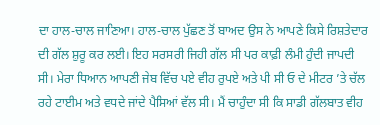ਦਾ ਹਾਲ-ਚਾਲ ਜਾਣਿਆ। ਹਾਲ-ਚਾਲ ਪੁੱਛਣ ਤੋਂ ਬਾਅਦ ਉਸ ਨੇ ਆਪਣੇ ਕਿਸੇ ਰਿਸ਼ਤੇਦਾਰ ਦੀ ਗੱਲ ਸ਼ੁਰੂ ਕਰ ਲਈ। ਇਹ ਸਰਸਰੀ ਜਿਹੀ ਗੱਲ ਸੀ ਪਰ ਕਾਫ਼ੀ ਲੰਮੀ ਹੁੰਦੀ ਜਾਪਦੀ ਸੀ। ਮੇਰਾ ਧਿਆਨ ਆਪਣੀ ਜੇਬ ਵਿੱਚ ਪਏ ਵੀਹ ਰੁਪਏ ਅਤੇ ਪੀ ਸੀ ਓ ਦੇ ਮੀਟਰ ’ਤੇ ਚੱਲ ਰਹੇ ਟਾਈਮ ਅਤੇ ਵਧਦੇ ਜਾਂਦੇ ਪੈਸਿਆਂ ਵੱਲ ਸੀ। ਮੈਂ ਚਾਹੁੰਦਾ ਸੀ ਕਿ ਸਾਡੀ ਗੱਲਬਾਤ ਵੀਹ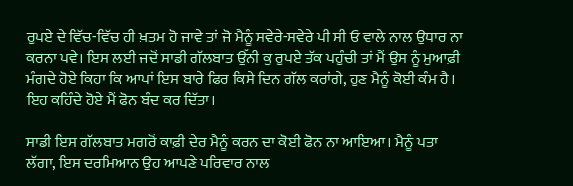ਰੁਪਏ ਦੇ ਵਿੱਚ-ਵਿੱਚ ਹੀ ਖ਼ਤਮ ਹੋ ਜਾਵੇ ਤਾਂ ਜੋ ਮੈਨੂੰ ਸਵੇਰੇ-ਸਵੇਰੇ ਪੀ ਸੀ ਓ ਵਾਲੇ ਨਾਲ ਉਧਾਰ ਨਾ ਕਰਨਾ ਪਵੇ। ਇਸ ਲਈ ਜਦੋਂ ਸਾਡੀ ਗੱਲਬਾਤ ਉੱਨੀ ਕੁ ਰੁਪਏ ਤੱਕ ਪਹੁੰਚੀ ਤਾਂ ਮੈਂ ਉਸ ਨੂੰ ਮੁਆਫ਼ੀ ਮੰਗਦੇ ਹੋਏ ਕਿਹਾ ਕਿ ਆਪਾਂ ਇਸ ਬਾਰੇ ਫਿਰ ਕਿਸੇ ਦਿਨ ਗੱਲ ਕਰਾਂਗੇ, ਹੁਣ ਮੈਨੂੰ ਕੋਈ ਕੰਮ ਹੈ। ਇਹ ਕਹਿੰਦੇ ਹੋਏ ਮੈਂ ਫੋਨ ਬੰਦ ਕਰ ਦਿੱਤਾ।

ਸਾਡੀ ਇਸ ਗੱਲਬਾਤ ਮਗਰੋਂ ਕਾਫ਼ੀ ਦੇਰ ਮੈਨੂੰ ਕਰਨ ਦਾ ਕੋਈ ਫੋਨ ਨਾ ਆਇਆ। ਮੈਨੂੰ ਪਤਾ ਲੱਗਾ, ਇਸ ਦਰਮਿਆਨ ਉਹ ਆਪਣੇ ਪਰਿਵਾਰ ਨਾਲ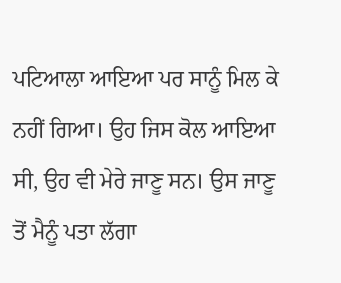ਪਟਿਆਲਾ ਆਇਆ ਪਰ ਸਾਨੂੰ ਮਿਲ ਕੇ ਨਹੀਂ ਗਿਆ। ਉਹ ਜਿਸ ਕੋਲ ਆਇਆ ਸੀ, ਉਹ ਵੀ ਮੇਰੇ ਜਾਣੂ ਸਨ। ਉਸ ਜਾਣੂ ਤੋਂ ਮੈਨੂੰ ਪਤਾ ਲੱਗਾ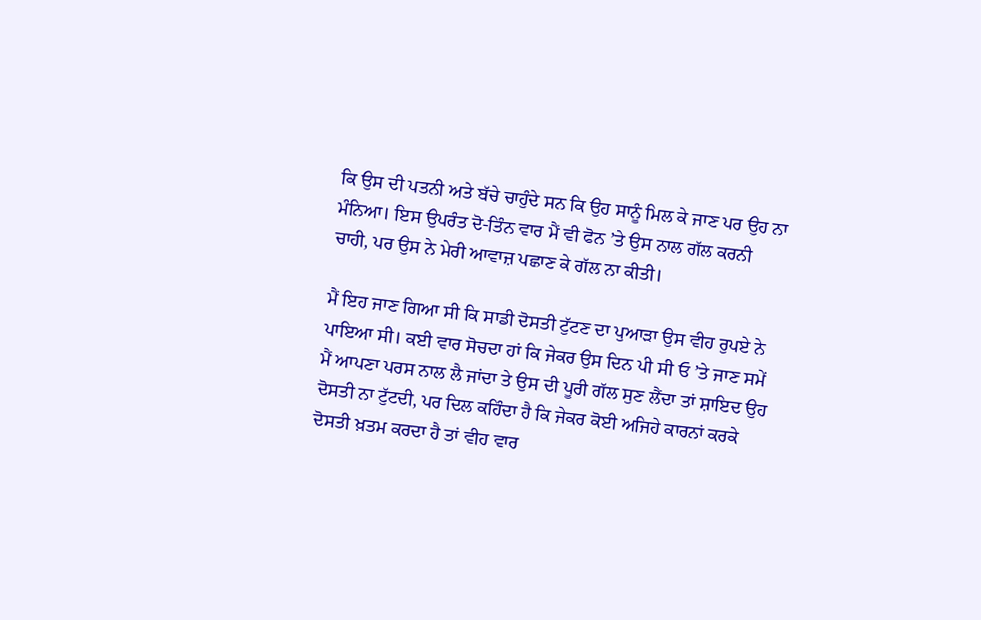ਕਿ ਉਸ ਦੀ ਪਤਨੀ ਅਤੇ ਬੱਚੇ ਚਾਹੁੰਦੇ ਸਨ ਕਿ ਉਹ ਸਾਨੂੰ ਮਿਲ ਕੇ ਜਾਣ ਪਰ ਉਹ ਨਾ ਮੰਨਿਆ। ਇਸ ਉਪਰੰਤ ਦੋ-ਤਿੰਨ ਵਾਰ ਮੈਂ ਵੀ ਫੋਨ ’ਤੇ ਉਸ ਨਾਲ ਗੱਲ ਕਰਨੀ ਚਾਹੀ, ਪਰ ਉਸ ਨੇ ਮੇਰੀ ਆਵਾਜ਼ ਪਛਾਣ ਕੇ ਗੱਲ ਨਾ ਕੀਤੀ।

ਮੈਂ ਇਹ ਜਾਣ ਗਿਆ ਸੀ ਕਿ ਸਾਡੀ ਦੋਸਤੀ ਟੁੱਟਣ ਦਾ ਪੁਆੜਾ ਉਸ ਵੀਹ ਰੁਪਏ ਨੇ ਪਾਇਆ ਸੀ। ਕਈ ਵਾਰ ਸੋਚਦਾ ਹਾਂ ਕਿ ਜੇਕਰ ਉਸ ਦਿਨ ਪੀ ਸੀ ਓ ’ਤੇ ਜਾਣ ਸਮੇਂ ਮੈਂ ਆਪਣਾ ਪਰਸ ਨਾਲ ਲੈ ਜਾਂਦਾ ਤੇ ਉਸ ਦੀ ਪੂਰੀ ਗੱਲ ਸੁਣ ਲੈਂਦਾ ਤਾਂ ਸ਼ਾਇਦ ਉਹ ਦੋਸਤੀ ਨਾ ਟੁੱਟਦੀ, ਪਰ ਦਿਲ ਕਹਿੰਦਾ ਹੈ ਕਿ ਜੇਕਰ ਕੋਈ ਅਜਿਹੇ ਕਾਰਨਾਂ ਕਰਕੇ ਦੋਸਤੀ ਖ਼ਤਮ ਕਰਦਾ ਹੈ ਤਾਂ ਵੀਹ ਵਾਰ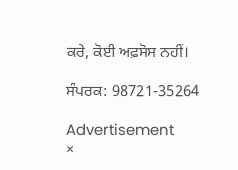ਕਰੇ, ਕੋਈ ਅਫ਼ਸੋਸ ਨਹੀਂ।

ਸੰਪਰਕ: 98721-35264

Advertisement
×